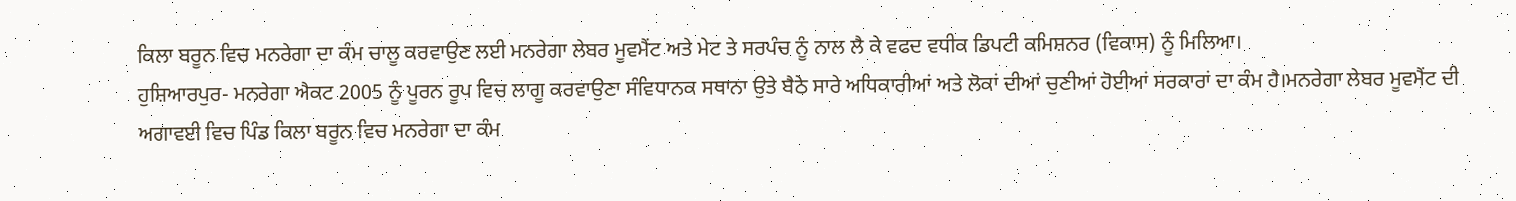ਕਿਲਾ ਬਰੂਨ ਵਿਚ ਮਨਰੇਗਾ ਦਾ ਕੰਮ ਚਾਲੂ ਕਰਵਾਉਣ ਲਈ ਮਨਰੇਗਾ ਲੇਬਰ ਮੂਵਮੈਂਟ ਅਤੇ ਮੇਟ ਤੇ ਸਰਪੰਚ ਨੂੰ ਨਾਲ ਲੈ ਕੇ ਵਫਦ ਵਧੀਕ ਡਿਪਟੀ ਕਮਿਸ਼ਨਰ (ਵਿਕਾਸ) ਨੂੰ ਮਿਲਿਆ।
ਹੁਸ਼ਿਆਰਪੁਰ- ਮਨਰੇਗਾ ਐਕਟ 2005 ਨੂੰ ਪੂਰਨ ਰੂਪ ਵਿਚ ਲਾਗੂ ਕਰਵਾਉਣਾ ਸੰਵਿਧਾਨਕ ਸਥਾਨਾ ਉਤੇ ਬੈਠੇ ਸਾਰੇ ਅਧਿਕਾਰੀਆਂ ਅਤੇ ਲੋਕਾਂ ਦੀਆਂ ਚੁਣੀਆਂ ਹੋਈਆਂ ਸਰਕਾਰਾਂ ਦਾ ਕੰਮ ਹੈ।ਮਨਰੇਗਾ ਲੇਬਰ ਮੂਵਮੈਂਟ ਦੀ ਅਗਾਵਈ ਵਿਚ ਪਿੰਡ ਕਿਲਾ ਬਰੂਨ ਵਿਚ ਮਨਰੇਗਾ ਦਾ ਕੰਮ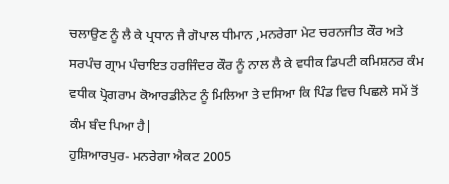ਚਲਾਉਣ ਨੂੰ ਲੈ ਕੇ ਪ੍ਰਧਾਨ ਜੈ ਗੋਪਾਲ ਧੀਮਾਨ ,ਮਨਰੇਗਾ ਮੇਟ ਚਰਨਜੀਤ ਕੌਰ ਅਤੇ ਸਰਪੰਚ ਗ੍ਰਾਮ ਪੰਚਾਇਤ ਹਰਜਿੰਦਰ ਕੌਰ ਨੂੰ ਨਾਲ ਲੈ ਕੇ ਵਧੀਕ ਡਿਪਟੀ ਕਮਿਸ਼ਨਰ ਕੰਮ ਵਧੀਕ ਪ੍ਰੋਗਰਾਮ ਕੋਆਰਡੀਨੇਟ ਨੂੰ ਮਿਲਿਆ ਤੇ ਦਸਿਆ ਕਿ ਪਿੰਡ ਵਿਚ ਪਿਛਲੇ ਸਮੇਂ ਤੋਂ ਕੰਮ ਬੰਦ ਪਿਆ ਹੈ|
ਹੁਸ਼ਿਆਰਪੁਰ- ਮਨਰੇਗਾ ਐਕਟ 2005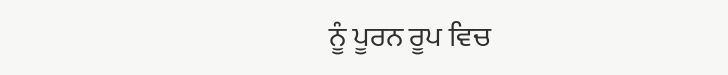ਨੂੰ ਪੂਰਨ ਰੂਪ ਵਿਚ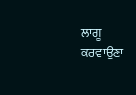ਲਾਗੂ ਕਰਵਾਉਣਾ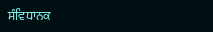ਸੰਵਿਧਾਨਕ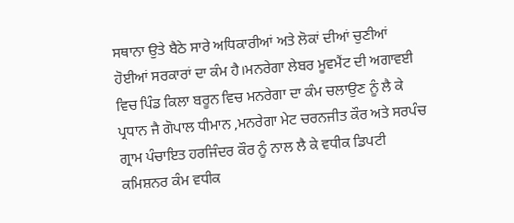ਸਥਾਨਾ ਉਤੇ ਬੈਠੇ ਸਾਰੇ ਅਧਿਕਾਰੀਆਂ ਅਤੇ ਲੋਕਾਂ ਦੀਆਂ ਚੁਣੀਆਂ ਹੋਈਆਂ ਸਰਕਾਰਾਂ ਦਾ ਕੰਮ ਹੈ।ਮਨਰੇਗਾ ਲੇਬਰ ਮੂਵਮੈਂਟ ਦੀ ਅਗਾਵਈ ਵਿਚ ਪਿੰਡ ਕਿਲਾ ਬਰੂਨ ਵਿਚ ਮਨਰੇਗਾ ਦਾ ਕੰਮ ਚਲਾਉਣ ਨੂੰ ਲੈ ਕੇ ਪ੍ਰਧਾਨ ਜੈ ਗੋਪਾਲ ਧੀਮਾਨ ,ਮਨਰੇਗਾ ਮੇਟ ਚਰਨਜੀਤ ਕੌਰ ਅਤੇ ਸਰਪੰਚ ਗ੍ਰਾਮ ਪੰਚਾਇਤ ਹਰਜਿੰਦਰ ਕੌਰ ਨੂੰ ਨਾਲ ਲੈ ਕੇ ਵਧੀਕ ਡਿਪਟੀ ਕਮਿਸ਼ਨਰ ਕੰਮ ਵਧੀਕ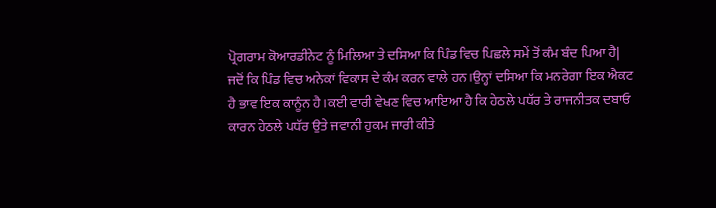ਪ੍ਰੋਗਰਾਮ ਕੋਆਰਡੀਨੇਟ ਨੂੰ ਮਿਲਿਆ ਤੇ ਦਸਿਆ ਕਿ ਪਿੰਡ ਵਿਚ ਪਿਛਲੇ ਸਮੇਂ ਤੋਂ ਕੰਮ ਬੰਦ ਪਿਆ ਹੈ|
ਜਦੋਂ ਕਿ ਪਿੰਡ ਵਿਚ ਅਨੇਕਾਂ ਵਿਕਾਸ ਦੇ ਕੰਮ ਕਰਨ ਵਾਲੇ ਹਨ।ਉਨ੍ਹਾਂ ਦਸਿਆ ਕਿ ਮਨਰੇਗਾ ਇਕ ਐਕਟ ਹੈ ਭਾਵ ਇਕ ਕਾਨੂੰਨ ਹੈ।ਕਈ ਵਾਰੀ ਵੇਖਣ ਵਿਚ ਆਇਆ ਹੈ ਕਿ ਹੇਠਲੇ ਪਧੱਰ ਤੇ ਰਾਜਨੀਤਕ ਦਬਾਓ ਕਾਰਨ ਹੇਠਲੇ ਪਧੱਰ ਉਤੇ ਜਵਾਨੀ ਹੁਕਮ ਜਾਰੀ ਕੀਤੇ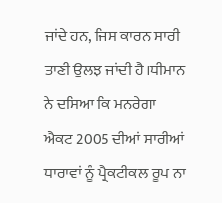ਜਾਂਦੇ ਹਨ, ਜਿਸ ਕਾਰਨ ਸਾਰੀ ਤਾਣੀ ਉਲਝ ਜਾਂਦੀ ਹੈ।ਧੀਮਾਨ ਨੇ ਦਸਿਆ ਕਿ ਮਨਰੇਗਾ ਐਕਟ 2005 ਦੀਆਂ ਸਾਰੀਆਂ ਧਾਰਾਵਾਂ ਨੂੰ ਪ੍ਰੈਕਟੀਕਲ ਰੂਪ ਨਾ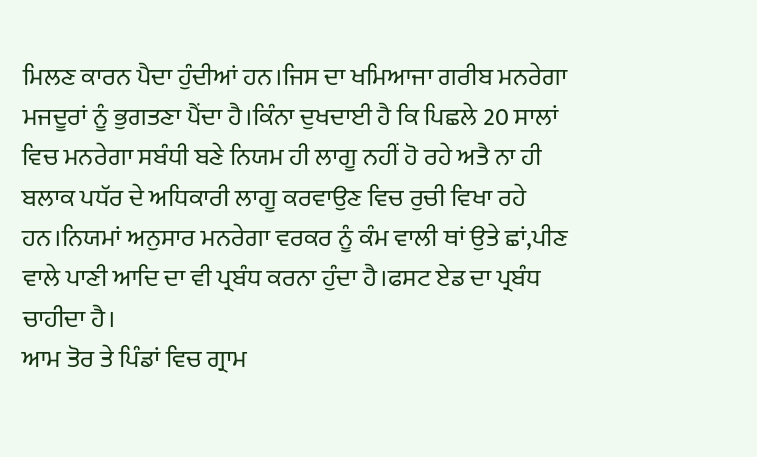ਮਿਲਣ ਕਾਰਨ ਪੈਦਾ ਹੁੰਦੀਆਂ ਹਨ।ਜਿਸ ਦਾ ਖਮਿਆਜਾ ਗਰੀਬ ਮਨਰੇਗਾ ਮਜਦੂਰਾਂ ਨੂੰ ਭੁਗਤਣਾ ਪੈਂਦਾ ਹੈ।ਕਿੰਨਾ ਦੁਖਦਾਈ ਹੈ ਕਿ ਪਿਛਲੇ 20 ਸਾਲਾਂ ਵਿਚ ਮਨਰੇਗਾ ਸਬੰਧੀ ਬਣੇ ਨਿਯਮ ਹੀ ਲਾਗੂ ਨਹੀਂ ਹੋ ਰਹੇ ਅਤੈ ਨਾ ਹੀ ਬਲਾਕ ਪਧੱਰ ਦੇ ਅਧਿਕਾਰੀ ਲਾਗੂ ਕਰਵਾਉਣ ਵਿਚ ਰੁਚੀ ਵਿਖਾ ਰਹੇ ਹਨ।ਨਿਯਮਾਂ ਅਨੁਸਾਰ ਮਨਰੇਗਾ ਵਰਕਰ ਨੂੰ ਕੰਮ ਵਾਲੀ ਥਾਂ ਉਤੇ ਛਾਂ,ਪੀਣ ਵਾਲੇ ਪਾਣੀ ਆਦਿ ਦਾ ਵੀ ਪ੍ਰਬੰਧ ਕਰਨਾ ਹੁੰਦਾ ਹੈ।ਫਸਟ ਏਡ ਦਾ ਪ੍ਰਬੰਧ ਚਾਹੀਦਾ ਹੈ।
ਆਮ ਤੋਰ ਤੇ ਪਿੰਡਾਂ ਵਿਚ ਗ੍ਰਾਮ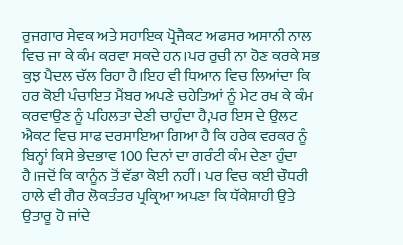ਰੁਜਗਾਰ ਸੇਵਕ ਅਤੇ ਸਹਾਇਕ ਪ੍ਰੋਜੈਕਟ ਅਫਸਰ ਅਸਾਨੀ ਨਾਲ ਵਿਚ ਜਾ ਕੇ ਕੰਮ ਕਰਵਾ ਸਕਦੇ ਹਨ।ਪਰ ਰੁਚੀ ਨਾ ਹੋਣ ਕਰਕੇ ਸਭ ਕੁਝ ਪੈਦਲ ਚੱਲ ਰਿਹਾ ਹੈ।ਇਹ ਵੀ ਧਿਆਨ ਵਿਚ ਲਿਆਂਦਾ ਕਿ ਹਰ ਕੋਈ ਪੰਚਾਇਤ ਮੈਂਬਰ ਅਪਣੇ ਚਹੇਤਿਆਂ ਨੂੰ ਮੇਟ ਰਖ ਕੇ ਕੰਮ ਕਰਵਾਉਣ ਨੂੰ ਪਹਿਲਤਾ ਦੇਣੀ ਚਾਹੁੰਦਾ ਹੈ,ਪਰ ਇਸ ਦੇ ਉਲਟ ਐਕਟ ਵਿਚ ਸਾਫ ਦਰਸਾਇਆ ਗਿਆ ਹੈ ਕਿ ਹਰੇਕ ਵਰਕਰ ਨੂੰ ਬਿਨ੍ਹਾਂ ਕਿਸੇ ਭੇਦਭਾਵ 100 ਦਿਨਾਂ ਦਾ ਗਰੰਟੀ ਕੰਮ ਦੇਣਾ ਹੁੰਦਾ ਹੈ।ਜਦੋਂ ਕਿ ਕਾਨੂੰਨ ਤੋਂ ਵੱਡਾ ਕੋਈ ਨਹੀਂ। ਪਰ ਵਿਚ ਕਈ ਚੌਧਰੀ ਹਾਲੇ ਵੀ ਗੈਰ ਲੋਕਤੰਤਰ ਪ੍ਰਕ੍ਰਿਆ ਅਪਣਾ ਕਿ ਧੱਕੇਸ਼ਾਹੀ ਉਤੇ ਉਤਾਰੂ ਹੋ ਜਾਂਦੇ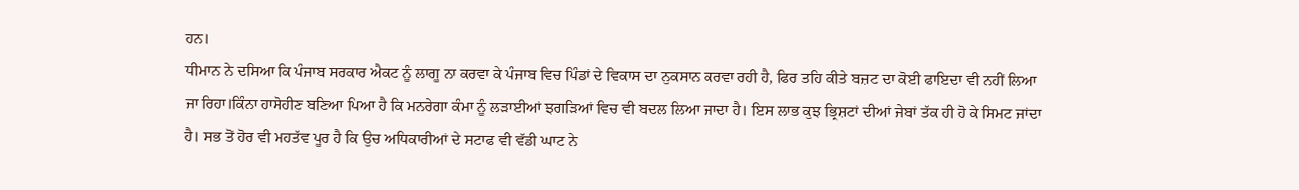ਹਨ।
ਧੀਮਾਨ ਨੇ ਦਸਿਆ ਕਿ ਪੰਜਾਬ ਸਰਕਾਰ ਐਕਟ ਨੂੰ ਲਾਗੂ ਨਾ ਕਰਵਾ ਕੇ ਪੰਜਾਬ ਵਿਚ ਪਿੰਡਾਂ ਦੇ ਵਿਕਾਸ ਦਾ ਨੁਕਸਾਨ ਕਰਵਾ ਰਹੀ ਹੈ, ਫਿਰ ਤਹਿ ਕੀਤੇ ਬਜ਼ਟ ਦਾ ਕੋਈ ਫਾਇਦਾ ਵੀ ਨਹੀਂ ਲਿਆ ਜਾ ਰਿਹਾ।ਕਿੰਨਾ ਹਾਸੋਹੀਣ ਬਣਿਆ ਪਿਆ ਹੈ ਕਿ ਮਨਰੇਗਾ ਕੰਮਾ ਨੂੰ ਲੜਾਈਆਂ ਝਗੜਿਆਂ ਵਿਚ ਵੀ ਬਦਲ ਲਿਆ ਜਾਦਾ ਹੈ। ਇਸ ਲਾਭ ਕੁਝ ਭ੍ਰਿਸ਼ਟਾਂ ਦੀਆਂ ਜੇਬਾਂ ਤੱਕ ਹੀ ਹੋ ਕੇ ਸਿਮਟ ਜਾਂਦਾ ਹੈ। ਸਭ ਤੋਂ ਹੋਰ ਵੀ ਮਹਤੱਵ ਪੂਰ ਹੈ ਕਿ ਉਚ ਅਧਿਕਾਰੀਆਂ ਦੇ ਸਟਾਫ ਵੀ ਵੱਡੀ ਘਾਟ ਨੇ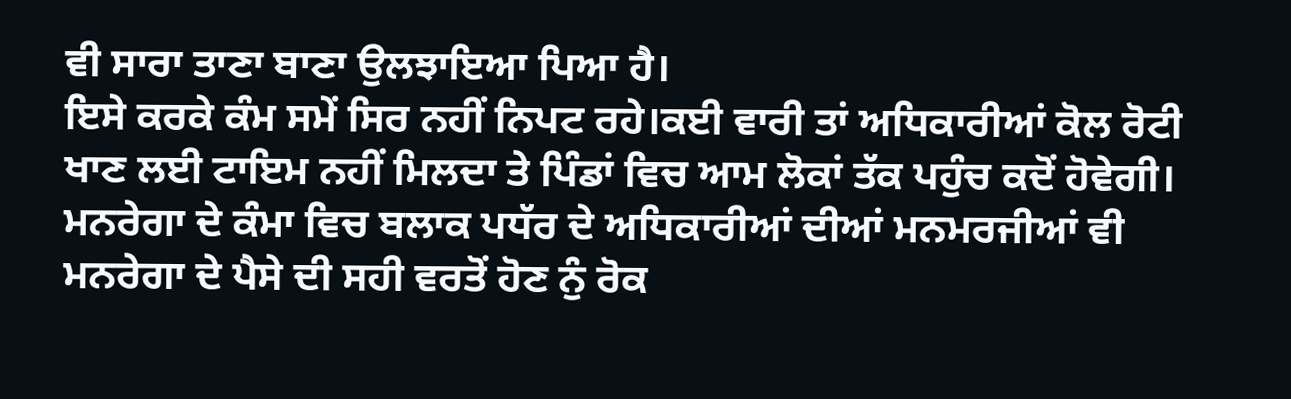ਵੀ ਸਾਰਾ ਤਾਣਾ ਬਾਣਾ ਉਲਝਾਇਆ ਪਿਆ ਹੈ।
ਇਸੇ ਕਰਕੇ ਕੰਮ ਸਮੇਂ ਸਿਰ ਨਹੀਂ ਨਿਪਟ ਰਹੇ।ਕਈ ਵਾਰੀ ਤਾਂ ਅਧਿਕਾਰੀਆਂ ਕੋਲ ਰੋਟੀ ਖਾਣ ਲਈ ਟਾਇਮ ਨਹੀਂ ਮਿਲਦਾ ਤੇ ਪਿੰਡਾਂ ਵਿਚ ਆਮ ਲੋਕਾਂ ਤੱਕ ਪਹੁੰਚ ਕਦੋਂ ਹੋਵੇਗੀ। ਮਨਰੇਗਾ ਦੇ ਕੰਮਾ ਵਿਚ ਬਲਾਕ ਪਧੱਰ ਦੇ ਅਧਿਕਾਰੀਆਂ ਦੀਆਂ ਮਨਮਰਜੀਆਂ ਵੀ ਮਨਰੇਗਾ ਦੇ ਪੈਸੇ ਦੀ ਸਹੀ ਵਰਤੋਂ ਹੋਣ ਨੁੰ ਰੋਕ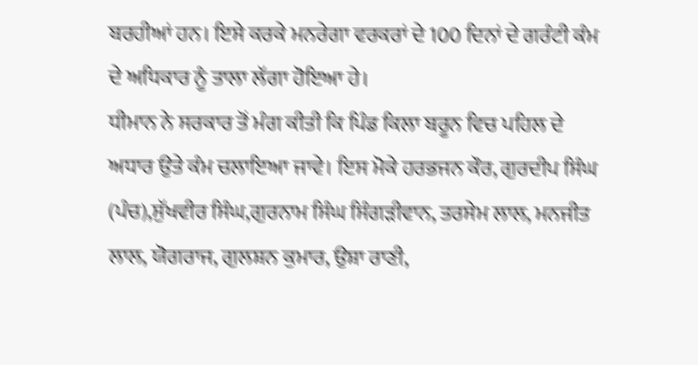ਬਰਹੀਆਂ ਹਨ। ਇਸੇ ਕਰਕੇ ਮਨਰੇਗਾ ਵਰਕਰਾਂ ਦੇ 100 ਦਿਨਾਂ ਦੇ ਗਰੰਟੀ ਕੰਮ ਦੇ ਅਧਿਕਾਰ ਨੂੰ ਤਾਲਾ ਲੱਗਾ ਹੋਇਆ ਹੇ।
ਧੀਮਾਨ ਨੇ ਸਰਕਾਰ ਤੋਂ ਮੰਗ ਕੀਤੀ ਕਿ ਪਿੰਡ ਕਿਲਾ ਬਰੂਨ ਵਿਚ ਪਹਿਲ ਦੇ ਅਧਾਰ ਉਤੇ ਕੰਮ ਚਲਾਇਆ ਜਾਵੇ। ਇਸ ਮੋਕੇ ਹਰਭਜਨ ਕੌਰ, ਗੁਰਦੀਪ ਸਿੰਘ (ਪੰਚ),ਸੁੱਖਵੀਰ ਸਿੰਘ,ਗੁਰਨਾਮ ਸਿੰਘ ਸਿੰਗੜੀਵਾਨ, ਤਰਸੇਮ ਲਾਲ, ਮਨਜੀਤ ਲਾਲ, ਯੋਗਰਾਜ, ਗੁਲਸ਼ਨ ਕੁਮਾਰ, ਉਸ਼ਾ ਰਾਣੀ,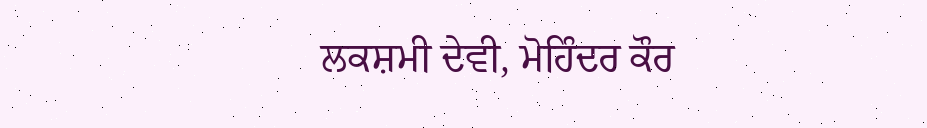ਲਕਸ਼ਮੀ ਦੇਵੀ, ਮੋਹਿੰਦਰ ਕੌਰ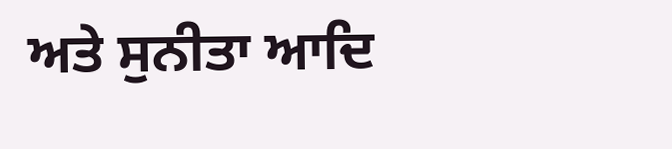ਅਤੇ ਸੁਨੀਤਾ ਆਦਿ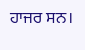ਹਾਜਰ ਸਨ।